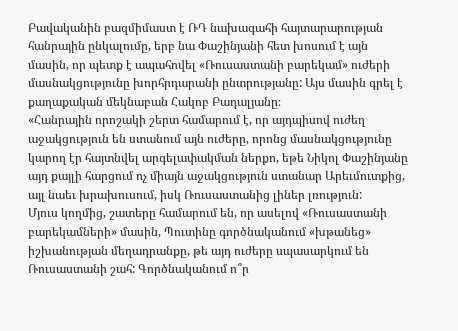Բավականին բազմիմաստ է ՌԴ նախագահի հայտարարության հանրային ընկալումը, երբ նա Փաշինյանի հետ խոսում է այն մասին, որ պետք է ապահովել «Ռուսաստանի բարեկամ» ուժերի մասնակցությունը խորհրդարանի ընտրությանը: Այս մասին գրել է քաղաքական մեկնաբան Հակոբ Բադալյանը։
«Հանրային որոշակի շերտ համարում է, որ այդպիսով ուժեղ աջակցություն են ստանում այն ուժերը, որոնց մասնակցությունը կարող էր հայտնվել արգելափակման ներքո, եթե Նիկոլ Փաշինյանը այդ քայլի հարցում ոչ միայն աջակցություն ստանար Արեւմուտքից, այլ նաեւ խրախուսում, իսկ Ռուսաստանից լիներ լռություն:
Մյուս կողմից, շատերը համարում են, որ ասելով «Ռուսաստանի բարեկամների» մասին, Պուտինը գործնականում «խթանեց» իշխանության մեղադրանքը, թե այդ ուժերը սպասարկում են Ռուսաստանի շահ: Գործնականում ո՞ր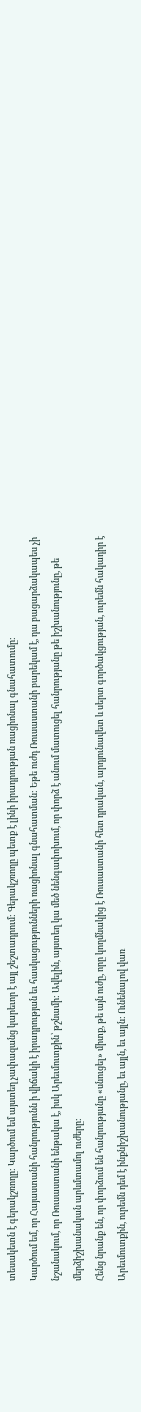տեսակետն է գերակշռողը: Կարծում եմ այստեղ չափազանց կարեւոր է այլ շեշտադրում: Գերակշռողը պետք է լինի իրադրության ռացիոնալ գնահատումը:
Կարծում եմ, որ Հայաստանի հանրությունն ի վիճակի է իրադրության եւ հասկացությունների ռացիոնալ գնահատման: Եթե ուժդ Ռուսաստանի բարեկամ է, դա բացարձակապես չի նշանակում, որ Ռուսաստանի ենթակա է, իսկ Արեւմուտքին՝ թշնամի: Ավելին, այստեղ կա մեծ նենգափոխում, որ փորձ է անում մատուցել հանրությանը թե իշխանությունը, թե մերձիշխանական արևմտամոլ ուժերը:
Հենց նրանք են, որ փորձում են հանրությանը «սնուցել» միտք, թե այն ուժը, որը կողմնակից է Ռուսաստանի հետ դրական, արդյունավետ և սերտ գործակցության, ուրեմն հակադիր է Արեւմուտքին, ուրեմն դեմ է ինքնիշխանությանը, եւ այլն, եւ այլն: Ունենալով վառ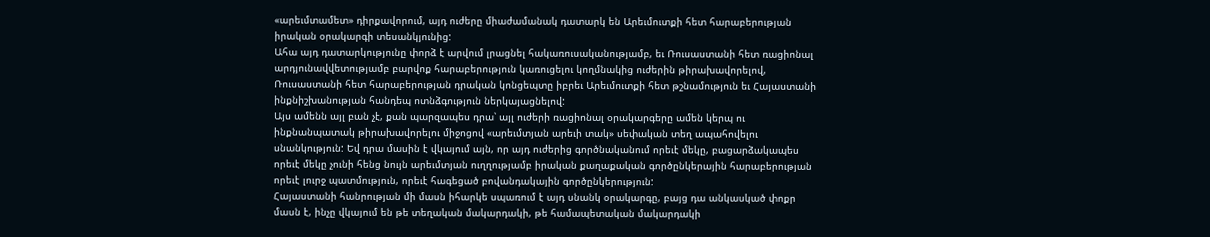«արեւմտամետ» դիրքավորում, այդ ուժերը միաժամանակ դատարկ են Արեւմուտքի հետ հարաբերության իրական օրակարգի տեսանկյունից:
Ահա այդ դատարկությունը փորձ է արվում լրացնել հակառուսականությամբ, եւ Ռուսաստանի հետ ռացիոնալ արդյունավվետությամբ բարվոք հարաբերություն կառուցելու կողմնակից ուժերին թիրախավորելով, Ռուսաստանի հետ հարաբերության դրական կոնցեպտը իբրեւ Արեւմուտքի հետ թշնամություն եւ Հայաստանի ինքնիշխանության հանդեպ ոտնձգություն ներկայացնելով:
Այս ամենն այլ բան չէ, քան պարզապես դրա՝ այլ ուժերի ռացիոնալ օրակարգերը ամեն կերպ ու ինքնանպատակ թիրախավորելու միջոցով «արեւմտյան արեւի տակ» սեփական տեղ ապահովելու սնանկություն: Եվ դրա մասին է վկայում այն, որ այդ ուժերից գործնականում որեւէ մեկը, բացարձակապես որեւէ մեկը չունի հենց նույն արեւմտյան ուղղությամբ իրական քաղաքական գործընկերային հարաբերության որեւէ լուրջ պատմություն, որեւէ հագեցած բովանդակային գործընկերություն:
Հայաստանի հանրության մի մասն իհարկե սպառում է այդ սնանկ օրակարգը, բայց դա անկասկած փոքր մասն է, ինչը վկայում են թե տեղական մակարդակի, թե համապետական մակարդակի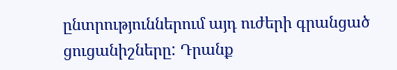ընտրություններում այդ ուժերի գրանցած ցուցանիշները: Դրանք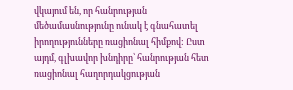վկայում են, որ հանրության մեծամասնությունը ունակ է գնահատել իրողությունները ռացիոնալ հիմքով: Ըստ այդմ, գլխավոր խնդիրը՝ հանրության հետ ռացիոնալ հաղորդակցության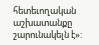հետեւողական աշխատանքը շարունակելն է»: